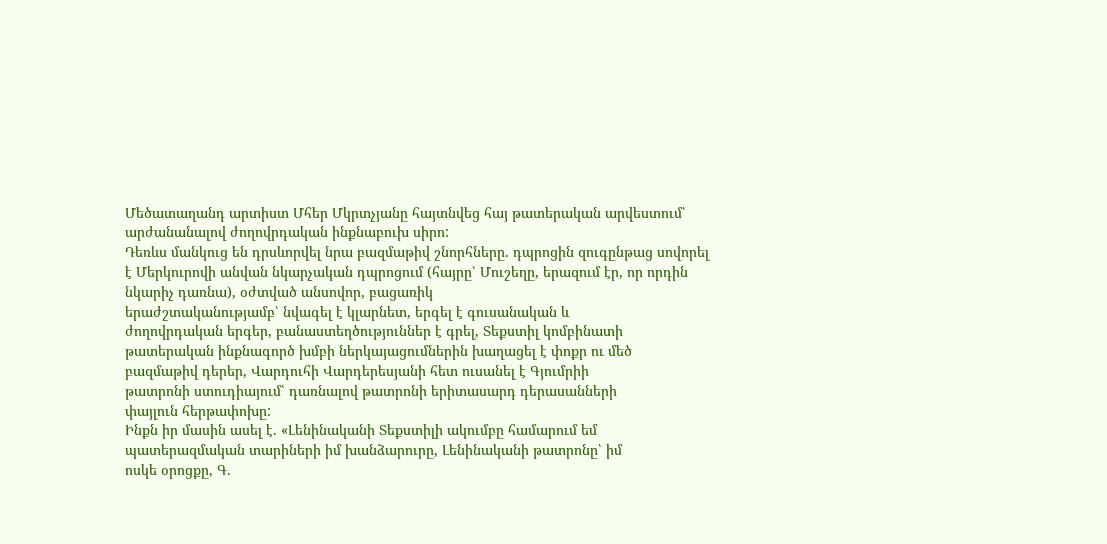Մեծատաղանդ արտիստ Մհեր Մկրտչյանը հայտնվեց հայ թատերական արվեստում՝ արժանանալով ժողովրդական ինքնաբուխ սիրո:
Դեռևս մանկուց են դրսևորվել նրա բազմաթիվ շնորհները. դպրոցին զուգընթաց սովորել է Մերկուրովի անվան նկարչական դպրոցում (հայրը՝ Մուշեղը, երազում էր, որ որդին նկարիչ դառնա), օժտված անսովոր, բացառիկ
երաժշտականությամբ՝ նվագել է կլարնետ, երգել է գուսանական և
ժողովրդական երգեր, բանաստեղծություններ է գրել, Տեքստիլ կոմբինատի
թատերական ինքնագործ խմբի ներկայացումներին խաղացել է փոքր ու մեծ
բազմաթիվ դերեր, Վարդուհի Վարդերեսյանի հետ ուսանել է Գյումրիի
թատրոնի ստուդիայում՝ դառնալով թատրոնի երիտասարդ դերասանների
փայլուն հերթափոխը:
Ինքն իր մասին ասել է. «Լենինականի Տեքստիլի ակումբը համարում եմ
պատերազմական տարիների իմ խանձարուրը, Լենինականի թատրոնը՝ իմ
ոսկե օրոցքը, Գ.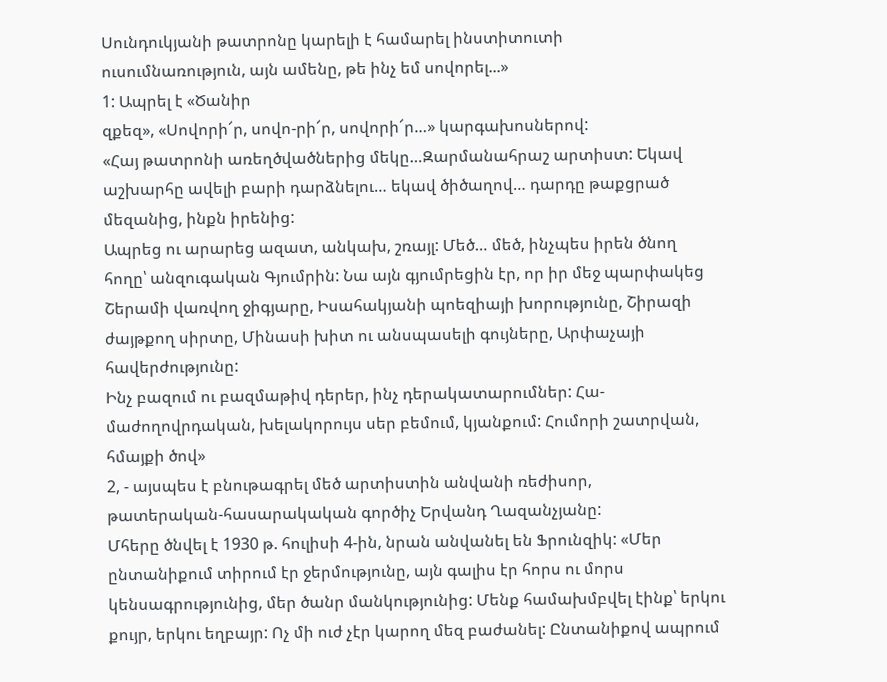Սունդուկյանի թատրոնը կարելի է համարել ինստիտուտի
ուսումնառություն, այն ամենը, թե ինչ եմ սովորել...»
1: Ապրել է «Ծանիր
զքեզ», «Սովորի՜ր, սովո-րի՜ր, սովորի՜ր…» կարգախոսներով:
«Հայ թատրոնի առեղծվածներից մեկը…Զարմանահրաշ արտիստ: Եկավ
աշխարհը ավելի բարի դարձնելու… եկավ ծիծաղով… դարդը թաքցրած
մեզանից, ինքն իրենից:
Ապրեց ու արարեց ազատ, անկախ, շռայլ: Մեծ… մեծ, ինչպես իրեն ծնող
հողը՝ անզուգական Գյումրին: Նա այն գյումրեցին էր, որ իր մեջ պարփակեց
Շերամի վառվող ջիգյարը, Իսահակյանի պոեզիայի խորությունը, Շիրազի
ժայթքող սիրտը, Մինասի խիտ ու անսպասելի գույները, Արփաչայի
հավերժությունը:
Ինչ բազում ու բազմաթիվ դերեր, ինչ դերակատարումներ: Հա-
մաժողովրդական, խելակորույս սեր բեմում, կյանքում: Հումորի շատրվան,
հմայքի ծով»
2, - այսպես է բնութագրել մեծ արտիստին անվանի ռեժիսոր,
թատերական-հասարակական գործիչ Երվանդ Ղազանչյանը:
Մհերը ծնվել է 1930 թ. հուլիսի 4-ին, նրան անվանել են Ֆրունզիկ: «Մեր
ընտանիքում տիրում էր ջերմությունը, այն գալիս էր հորս ու մորս
կենսագրությունից, մեր ծանր մանկությունից: Մենք համախմբվել էինք՝ երկու
քույր, երկու եղբայր: Ոչ մի ուժ չէր կարող մեզ բաժանել: Ընտանիքով ապրում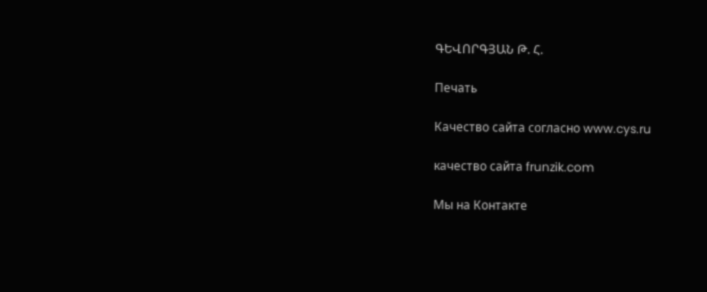ԳԵՎՈՐԳՅԱՆ Թ. Հ.

Печать

Качество сайта согласно www.cys.ru

качество сайта frunzik.com

Мы на Контакте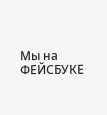Мы на ФЕЙСБУКЕ